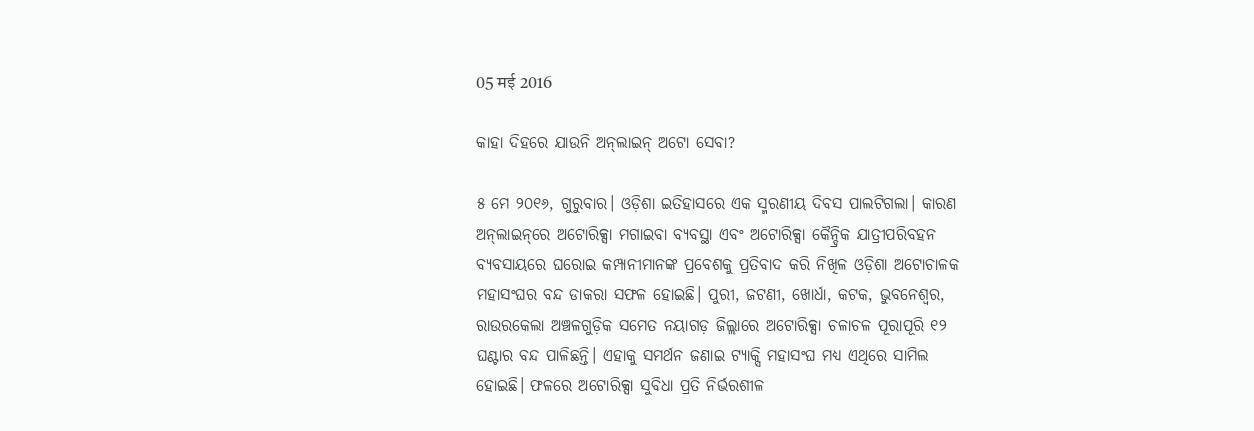05 मई 2016

କାହା ଦିହରେ ଯାଉନି ଅନ୍‌ଲାଇନ୍‌ ଅଟୋ ସେବା?

୫ ମେ ୨୦୧୬, ଗୁରୁବାର। ଓଡ଼ିଶା ଇତିହାସରେ ଏକ ସ୍ମରଣୀୟ ଦିବସ ପାଲଟିଗଲା। କାରଣ ଅନ୍‌ଲାଇନ୍‌ରେ ଅଟୋରିକ୍ସା ମଗାଇବା ବ୍ୟବସ୍ଥା ଏବଂ ଅଟୋରିକ୍ସା କୈନ୍ଦ୍ରିକ ଯାତ୍ରୀପରିବହନ ବ୍ୟବସାୟରେ ଘରୋଇ କମ୍ପାନୀମାନଙ୍କ ପ୍ରବେଶକୁ ପ୍ରତିବାଦ କରି ନିଖିଳ ଓଡ଼ିଶା ଅଟୋଚାଳକ ମହାସଂଘର ବନ୍ଦ ଡାକରା ସଫଳ ହୋଇଛି। ପୁରୀ, ଜଟଣୀ, ଖୋର୍ଧା, କଟକ, ଭୁବନେଶ୍ୱର, ରାଉରକେଲା ଅଞ୍ଚଳଗୁଡ଼ିକ ସମେତ ନୟାଗଡ଼ ଜିଲ୍ଲାରେ ଅଟୋରିକ୍ସା ଚଳାଚଳ ପୂରାପୂରି ୧୨ ଘଣ୍ଟାର ବନ୍ଦ ପାଳିଛନ୍ତି। ଏହାକୁ ସମର୍ଥନ ଜଣାଇ ଟ୍ୟାକ୍ସି ମହାସଂଘ ମଧ୍ୟ ଏଥିରେ ସାମିଲ ହୋଇଛି। ଫଳରେ ଅଟୋରିକ୍ସା ସୁବିଧା ପ୍ରତି ନିର୍ଭରଶୀଳ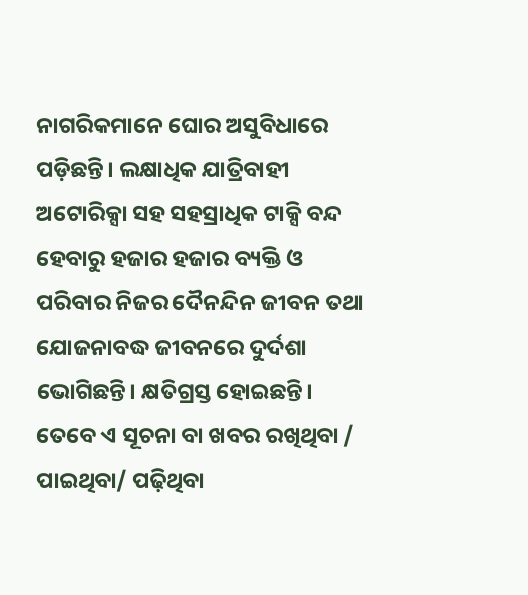ନାଗରିକମାନେ ଘୋର ଅସୁବିଧାରେ ପଡ଼ିଛନ୍ତି। ଲକ୍ଷାଧିକ ଯାତ୍ରିବାହୀ ଅଟୋରିକ୍ସା ସହ ସହସ୍ରାଧିକ ଟାକ୍ସି ବନ୍ଦ ହେବାରୁ ହଜାର ହଜାର ବ୍ୟକ୍ତି ଓ ପରିବାର ନିଜର ଦୈନନ୍ଦିନ ଜୀବନ ତଥା ଯୋଜନାବଦ୍ଧ ଜୀବନରେ ଦୁର୍ଦଶା ଭୋଗିଛନ୍ତି। କ୍ଷତିଗ୍ରସ୍ତ ହୋଇଛନ୍ତି। ତେବେ ଏ ସୂଚନା ବା ଖବର ରଖିଥିବା / ପାଇଥିବା/ ପଢ଼ିଥିବା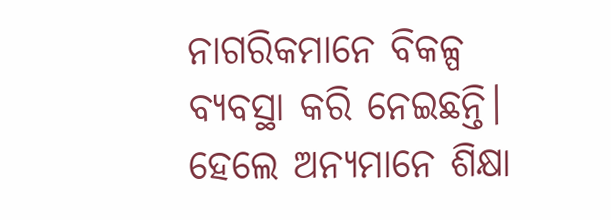ନାଗରିକମାନେ ବିକଳ୍ପ ବ୍ୟବସ୍ଥା କରି ନେଇଛନ୍ତି। ହେଲେ ଅନ୍ୟମାନେ ଶିକ୍ଷା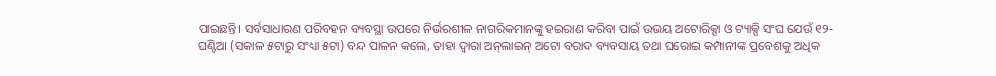ପାଇଛନ୍ତି। ସର୍ବସାଧାରଣ ପରିବହନ ବ୍ୟବସ୍ଥା ଉପରେ ନିର୍ଭରଶୀଳ ନାଗରିକମାନଙ୍କୁ ହଇରାଣ କରିବା ପାଇଁ ଉଭୟ ଅଟୋରିକ୍ସା ଓ ଟ୍ୟାକ୍ସି ସଂଘ ଯେଉଁ ୧୨-ଘଣ୍ଟିଆ (ସକାଳ ୫ଟାରୁ ସଂଧ୍ୟା ୫ଟା) ବନ୍ଦ ପାଳନ କଲେ, ତାହା ଦ୍ୱାରା ଅନ୍‌ଲାଇନ୍ ଅଟୋ ବରାଦ ବ୍ୟବସାୟ ତଥା ଘରୋଇ କମ୍ପାନୀଙ୍କ ପ୍ରବେଶକୁ ଅଧିକ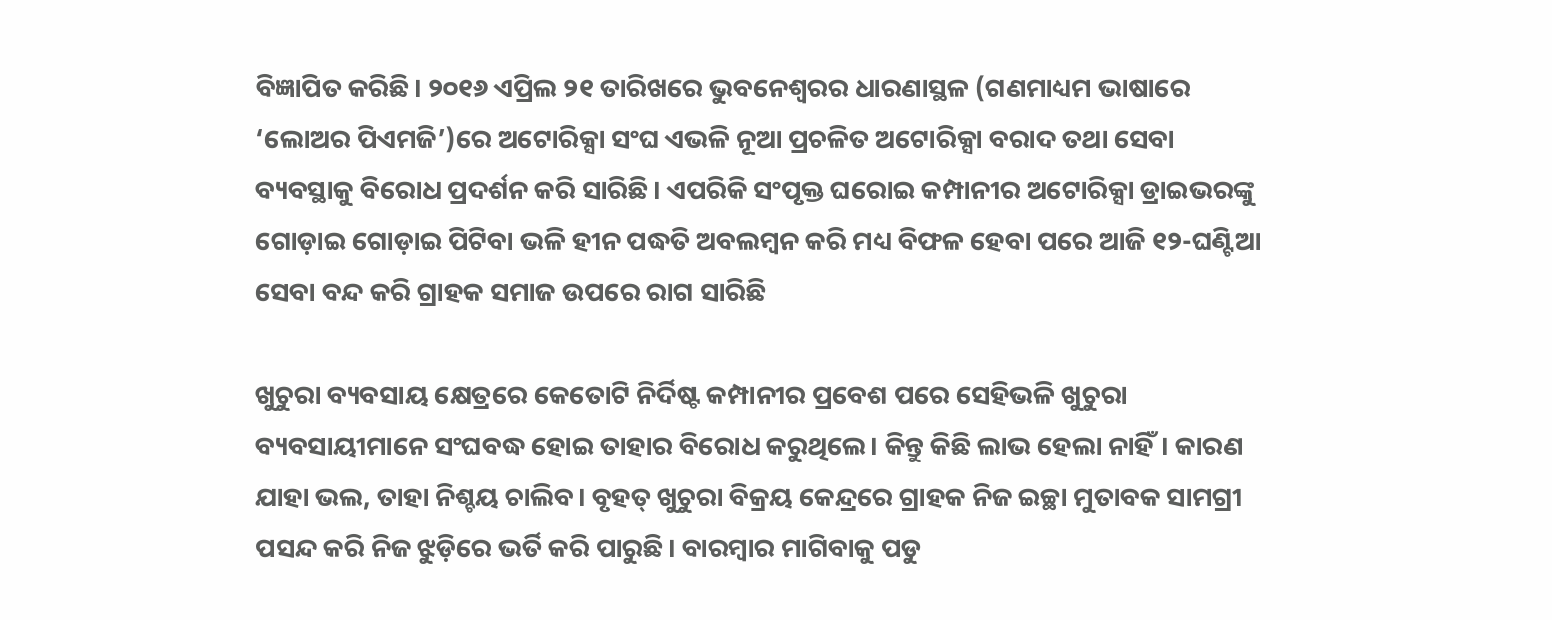ବିଜ୍ଞାପିତ କରିଛି। ୨୦୧୬ ଏପ୍ରିଲ ୨୧ ତାରିଖରେ ଭୁବନେଶ୍ୱରର ଧାରଣାସ୍ଥଳ (ଗଣମାଧ୍ୟମ ଭାଷାରେ ‘ଲୋଅର ପିଏମଜି’)ରେ ଅଟୋରିକ୍ସା ସଂଘ ଏଭଳି ନୂଆ ପ୍ରଚଳିତ ଅଟୋରିକ୍ସା ବରାଦ ତଥା ସେବା ବ୍ୟବସ୍ଥାକୁ ବିରୋଧ ପ୍ରଦର୍ଶନ କରି ସାରିଛି। ଏପରିକି ସଂପୃକ୍ତ ଘରୋଇ କମ୍ପାନୀର ଅଟୋରିକ୍ସା ଡ୍ରାଇଭରଙ୍କୁ ଗୋଡ଼ାଇ ଗୋଡ଼ାଇ ପିଟିବା ଭଳି ହୀନ ପଦ୍ଧତି ଅବଲମ୍ବନ କରି ମଧ୍ୟ ବିଫଳ ହେବା ପରେ ଆଜି ୧୨-ଘଣ୍ଟିଆ ସେବା ବନ୍ଦ କରି ଗ୍ରାହକ ସମାଜ ଉପରେ ରାଗ ସାରିଛି

ଖୁଚୁରା ବ୍ୟବସାୟ କ୍ଷେତ୍ରରେ କେତୋଟି ନିର୍ଦିଷ୍ଟ କମ୍ପାନୀର ପ୍ରବେଶ ପରେ ସେହିଭଳି ଖୁଚୁରା ବ୍ୟବସାୟୀମାନେ ସଂଘବଦ୍ଧ ହୋଇ ତାହାର ବିରୋଧ କରୁଥିଲେ। କିନ୍ତୁ କିଛି ଲାଭ ହେଲା ନାହିଁ। କାରଣ ଯାହା ଭଲ, ତାହା ନିଶ୍ଚୟ ଚାଲିବ। ବୃହତ୍‌ ଖୁଚୁରା ବିକ୍ରୟ କେନ୍ଦ୍ରରେ ଗ୍ରାହକ ନିଜ ଇଚ୍ଛା ମୁତାବକ ସାମଗ୍ରୀ ପସନ୍ଦ କରି ନିଜ ଝୁଡ଼ିରେ ଭର୍ତି କରି ପାରୁଛି। ବାରମ୍ବାର ମାଗିବାକୁ ପଡୁ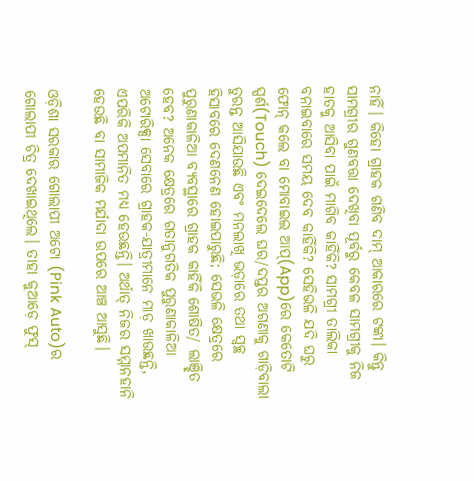ନାହିଁ। କିହୋ ଗ୍ରାହକ ଗଣିବ ଦାମ୍ ଆକାରରେ ଟଙ୍କା। କିନ୍ତୁ ସାମଗ୍ରୀର ଗୁଣବତ୍ତା ଦେଖିବା ପୂର୍ବରୁ କେବଳ ସାମଗ୍ରୀକୁ ନିଜ ହାତକୁ ଆସିବା ପାଇଁ ମାଗିବ କାହିଁକି? ସାମଗ୍ରୀ ତାଲିକା ବନାଇବାରେ ସମୟ ଦେବ କାହିଁକି? ସେହିଭଳି ଯଦି ଘରୁ ଫୋନ୍‌ କଲେ ବା ମୋବାଇଲ ଆପ୍(App)ରେ କେତୋଟି ସ୍ପର୍ଶ(Touch) ଦେଇଦେଲେ ଘର/ଦପ୍ତର ଅଗଣାକୁ ଗାଡ଼ିବାଲା ତୁରନ୍ତ ଆସିଯାଉଛି ଏବଂ ମନଲାଖି ଭଡ଼ାରେ ତଥା ସ୍ୱଚ୍ଛ ହିସାବରେ ଦେଣନେଣ ହୋଇପାରୁଛି; ସେଭଳି କ୍ଷେତ୍ରରେ ପୁରୁଣାକାଳିଆ ବ୍ୟବସ୍ଥାରେ ଗ୍ରାହକ କାହିଁକି ଶୋଷିତ/ ଲାଞ୍ଛିତ ହେବ? ଅନେକ କ୍ଷେତ୍ରରେ ଗତାନୁଗତିକ ପୁରୁଣାକାଳିଆ ଅଟୋରିକ୍ସା ସେବାରେ ଗ୍ରାହକ-ଯାତ୍ରୀମାନେ ମାଡ଼ ଖାଉଛନ୍ତି, ଏପରିକି ଅପମାନିତ ମଧ୍ୟ ହେଉଛନ୍ତି। ଅର୍ଥାତ୍ ନିଜର ସମ୍ମାନହାନି ହେଉଛି ବା ସାମାଜିକ ମର୍ଯାଦା ଉପରେ ଆଞ୍ଚ ଆସୁଛି।

ଓଡ଼ିଶା ସରକାର ଗୋଲାପୀ ଅଟୋ (Pink Auto)ର ଗୋଲାପୀ ଚିତ୍ର ଦେଖାଇଥିଲେ। ତାହା କୁଆଡ଼େ ଫୁସ‌୍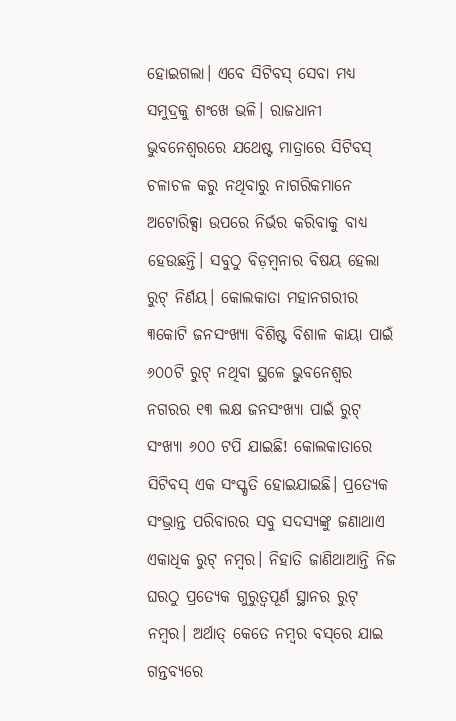ହୋଇଗଲା। ଏବେ ସିଟିବସ୍ ସେବା ମଧ୍ୟ ସମୁଦ୍ରକୁ ଶଂଖେ ଭଳି। ରାଜଧାନୀ ଭୁବନେଶ୍ୱରରେ ଯଥେଷ୍ଟ ମାତ୍ରାରେ ସିଟିବସ୍ ଚଳାଚଳ କରୁ ନଥିବାରୁ ନାଗରିକମାନେ ଅଟୋରିକ୍ସା ଉପରେ ନିର୍ଭର କରିବାକୁ ବାଧ୍ୟ ହେଉଛନ୍ତି। ସବୁଠୁ ବିଡ଼ମ୍ବନାର ବିଷୟ ହେଲା ରୁଟ୍ ନିର୍ଣୟ। କୋଲକାତା ମହାନଗରୀର ୩କୋଟି ଜନସଂଖ୍ୟା ବିଶିଷ୍ଟ ବିଶାଳ କାୟା ପାଇଁ ୬୦୦ଟି ରୁଟ୍ ନଥିବା ସ୍ଥଳେ ଭୁବନେଶ୍ୱର ନଗରର ୧୩ ଲକ୍ଷ ଜନସଂଖ୍ୟା ପାଇଁ ରୁଟ୍ ସଂଖ୍ୟା ୬୦୦ ଟପି ଯାଇଛି! କୋଲକାତାରେ ସିଟିବସ‌୍ ଏକ ସଂସ୍କୃତି ହୋଇଯାଇଛି। ପ୍ରତ୍ୟେକ ସଂଭ୍ରାନ୍ତ ପରିବାରର ସବୁ ସଦସ୍ୟଙ୍କୁ ଜଣାଥାଏ ଏକାଧିକ ରୁଟ‌୍ ନମ୍ବର। ନିହାତି ଜାଣିଥାଆନ୍ତି ନିଜ ଘରଠୁ ପ୍ରତ୍ୟେକ ଗୁରୁତ୍ୱପୂର୍ଣ ସ୍ଥାନର ରୁଟ‌୍ ନମ୍ବର। ଅର୍ଥାତ‌୍ କେତେ ନମ୍ବର ବସ୍‌ରେ ଯାଇ ଗନ୍ତବ୍ୟରେ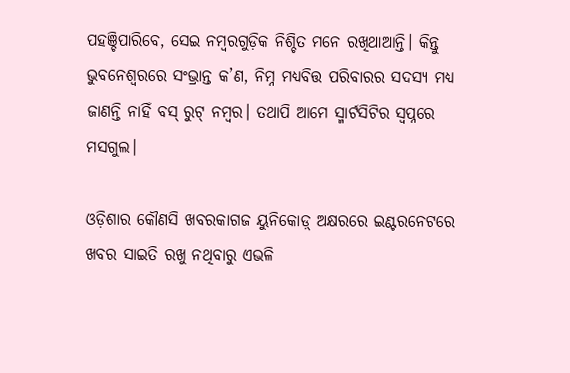ପହଞ୍ଚିପାରିବେ, ସେଇ ନମ୍ବରଗୁଡ଼ିକ ନିଶ୍ଚିତ ମନେ ରଖିଥାଆନ୍ତି। କିନ୍ତୁ ଭୁବନେଶ୍ୱରରେ ସଂଭ୍ରାନ୍ତ କ’ଣ, ନିମ୍ନ ମଧ୍ୟବିତ୍ତ ପରିବାରର ସଦସ୍ୟ ମଧ୍ୟ ଜାଣନ୍ତି ନାହିଁ ବସ୍ ରୁଟ‌୍ ନମ୍ବର। ତଥାପି ଆମେ ସ୍ମାର୍ଟସିଟିର ସ୍ୱପ୍ନରେ ମସଗୁଲ।

ଓଡ଼ିଶାର କୌଣସି ଖବରକାଗଜ ୟୁନିକୋଡ଼୍ ଅକ୍ଷରରେ ଇଣ୍ଟରନେଟରେ ଖବର ସାଇତି ରଖୁ ନଥିବାରୁ ଏଭଳି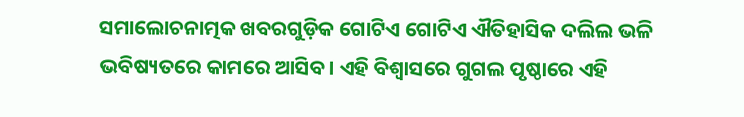ସମାଲୋଚନାତ୍ମକ ଖବରଗୁଡ଼ିକ ଗୋଟିଏ ଗୋଟିଏ ଐତିହାସିକ ଦଲିଲ ଭଳି ଭବିଷ୍ୟତରେ କାମରେ ଆସିବ। ଏହି ବିଶ୍ୱାସରେ ଗୁଗଲ ପୃଷ୍ଠାରେ ଏହି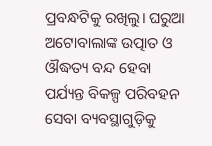ପ୍ରବନ୍ଧଟିକୁ ରଖିଲୁ। ଘରୁଆ ଅଟୋବାଲାଙ୍କ ଉତ୍ପାତ ଓ ଔଦ୍ଧତ୍ୟ ବନ୍ଦ ହେବା ପର୍ଯ୍ୟନ୍ତ ବିକଳ୍ପ ପରିବହନ ସେବା ବ୍ୟବସ୍ଥାଗୁଡ଼ିକୁ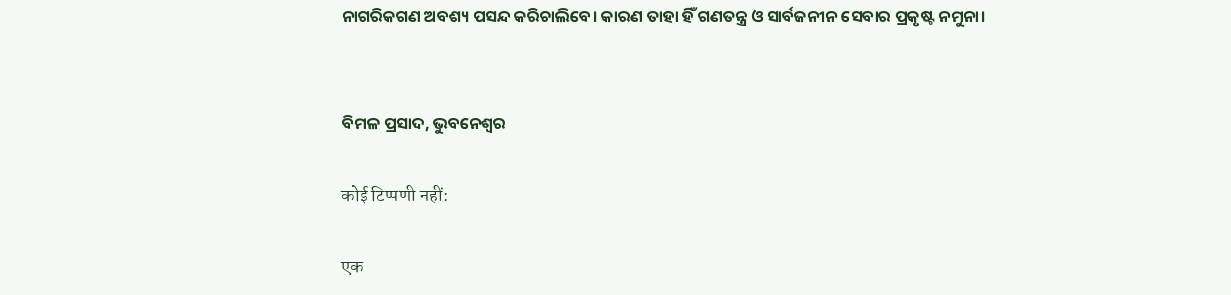ନାଗରିକଗଣ ଅବଶ୍ୟ ପସନ୍ଦ କରିଚାଲିବେ। କାରଣ ତାହା ହିଁ ଗଣତନ୍ତ୍ର ଓ ସାର୍ବଜନୀନ ସେବାର ପ୍ରକୃଷ୍ଟ ନମୁନା।


ବିମଳ ପ୍ରସାଦ, ଭୁବନେଶ୍ୱର

कोई टिप्पणी नहीं:

एक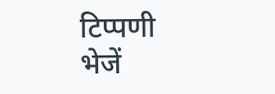टिप्पणी भेजें